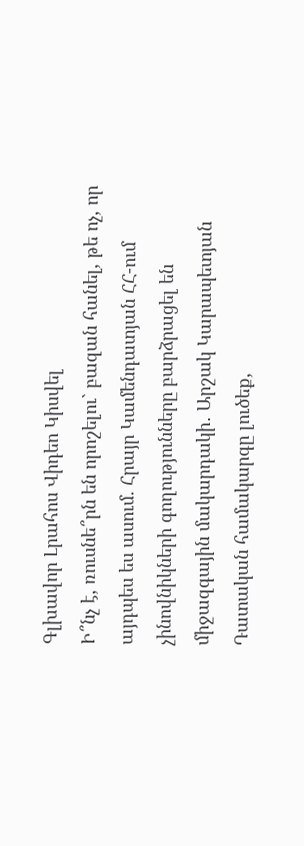Գլխավոր Լրահոս Վիդեո Կիսվել
Ի՞նչ է, ռուսնե՞րն են որոշելու` բազան հանել, թե ոչ, որ այդպես ես ասում. Հրայր Կամենդատյան ՀՀ-ում չինովնիկների գողությունները բարձրացել են միջազգային մակարդակի․ Արշակ Կարապետյան Դատական համակարգը լուծեք,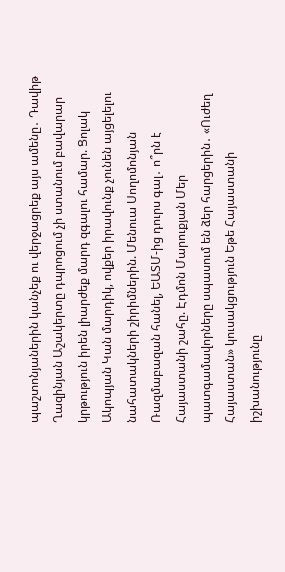պաշտոնյաներին կանչեք ու վերջացրեք այս ամենը․ Դավիթ Ղազինյան Աշակերտը դպրոցում չի ստանում բավարար կրթություն իրեն լիարժեք մարդ զգալու համար. Ցոլակ Ակոպյան Կան մարդիկ, ովքեր իրավունք չունեն այցելելու նահատակների շիրիմներին. Մենուա Սողոմոնյան Ռազմաբազան հանել, ԵԱՏՄ-ից դուրս գալ․ ո՞րն է Հայաստանի շահը. Էդմոն Մարուքյան Մեր պատգամավորները սպասում են ձեր հարցերին․ «Ուժեղ Հայաստան» կուսակցություն Եթե Հայաստանի իշխանությունը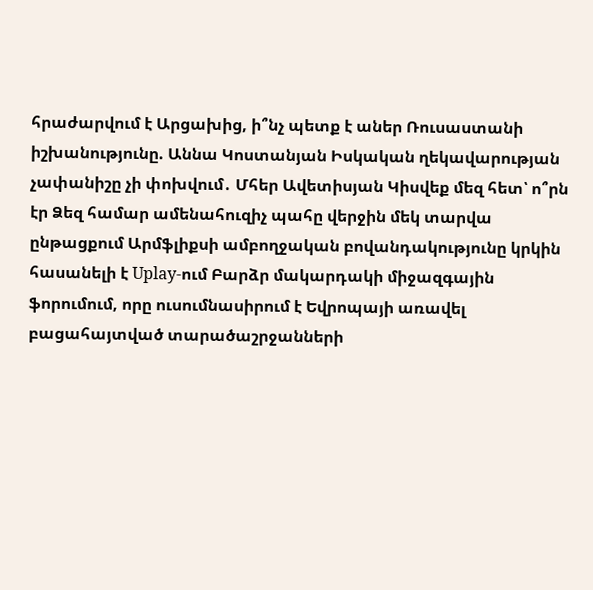հրաժարվում է Արցախից, ի՞նչ պետք է աներ Ռուսաստանի իշխանությունը. Աննա Կոստանյան Իսկական ղեկավարության չափանիշը չի փոխվում․ Մհեր Ավետիսյան Կիսվեք մեզ հետ՝ ո՞րն էր Ձեզ համար ամենահուզիչ պահը վերջին մեկ տարվա ընթացքում Արմֆլիքսի ամբողջական բովանդակությունը կրկին հասանելի է Uplay-ում Բարձր մակարդակի միջազգային ֆորումում, որը ուսումնասիրում է Եվրոպայի առավել բացահայտված տարածաշրջանների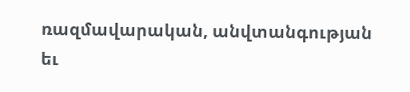ռազմավարական, անվտանգության եւ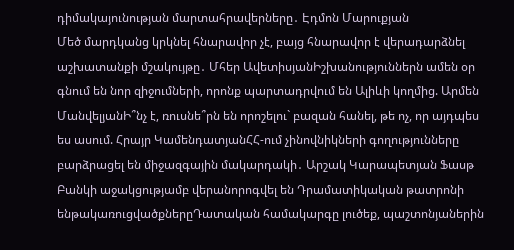դիմակայունության մարտահրավերները․ Էդմոն Մարուքյան
Մեծ մարդկանց կրկնել հնարավոր չէ, բայց հնարավոր է վերադարձնել աշխատանքի մշակույթը․ Մհեր ԱվետիսյանԻշխանություններն ամեն օր գնում են նոր զիջումների, որոնք պարտադրվում են Ալիևի կողմից. Արմեն ՄանվելյանԻ՞նչ է, ռուսնե՞րն են որոշելու` բազան հանել, թե ոչ, որ այդպես ես ասում. Հրայր ԿամենդատյանՀՀ-ում չինովնիկների գողությունները բարձրացել են միջազգային մակարդակի․ Արշակ Կարապետյան Ֆասթ Բանկի աջակցությամբ վերանորոգվել են Դրամատիկական թատրոնի ենթակառուցվածքներըԴատական համակարգը լուծեք, պաշտոնյաներին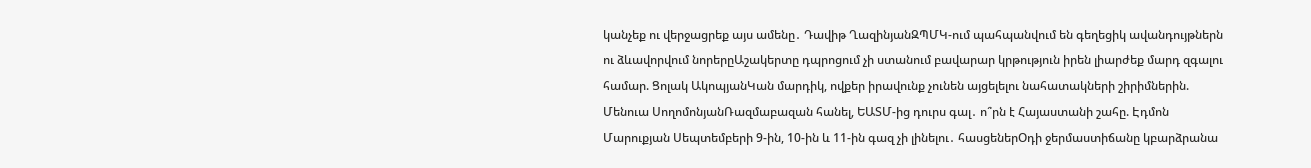կանչեք ու վերջացրեք այս ամենը․ Դավիթ ՂազինյանԶՊՄԿ-ում պահպանվում են գեղեցիկ ավանդույթներն ու ձևավորվում նորերըԱշակերտը դպրոցում չի ստանում բավարար կրթություն իրեն լիարժեք մարդ զգալու համար. Ցոլակ ԱկոպյանԿան մարդիկ, ովքեր իրավունք չունեն այցելելու նահատակների շիրիմներին. Մենուա ՍողոմոնյանՌազմաբազան հանել, ԵԱՏՄ-ից դուրս գալ․ ո՞րն է Հայաստանի շահը. Էդմոն Մարուքյան Սեպտեմբերի 9-ին, 10-ին և 11-ին գազ չի լինելու․ հասցեներՕդի ջերմաստիճանը կբարձրանա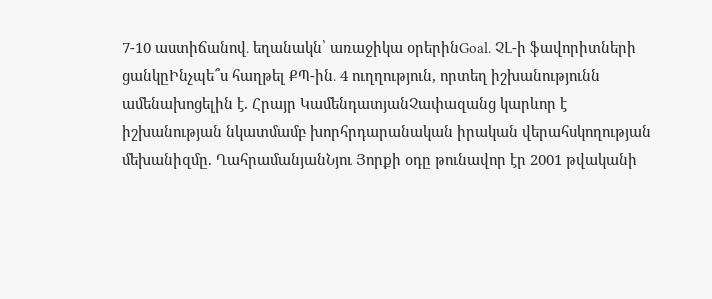7-10 աստիճանով․ եղանակն՝ առաջիկա օրերինGoal. ՉԼ-ի ֆավորիտների ցանկըԻնչպե՞ս հաղթել ՔՊ-ին․ 4 ուղղություն, որտեղ իշխանությունն ամենախոցելին է. Հրայր ԿամենդատյանՉափազանց կարևոր է իշխանության նկատմամբ խորհրդարանական իրական վերահսկողության մեխանիզմը. ՂահրամանյանՆյու Յորքի օդը թունավոր էր 2001 թվականի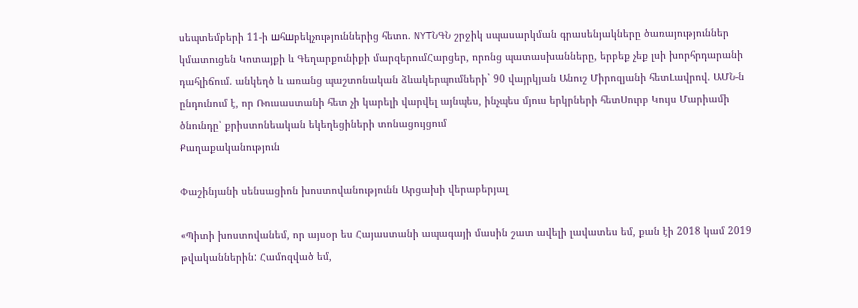սեպտեմբերի 11-ի шհшբեկչություններից հետո. NYTՆԳՆ շրջիկ սպասարկման գրասենյակները ծառայություններ կմատուցեն Կոտայքի և Գեղարքունիքի մարզերումՀարցեր, որոնց պատասխանները, երբեք չեք լսի խորհրդարանի դահլիճում. անկեղծ և առանց պաշտոնական ձևակերպումների` 90 վայրկյան Անուշ Միրոզյանի հետԼավրով. ԱՄՆ-ն ընդունում է, որ Ռուսաստանի հետ չի կարելի վարվել այնպես, ինչպես մյուս երկրների հետՍուրբ Կույս Մարիամի ծնունդը՝ քրիստոնեական եկեղեցիների տոնացույցում
Քաղաքականություն

Փաշինյանի սենսացիոն խոստովանությունն Արցախի վերաբերյալ

«Պիտի խոստովանեմ, որ այսօր ես Հայաստանի ապագայի մասին շատ ավելի լավատես եմ, քան էի 2018 կամ 2019 թվականներին: Համոզված եմ,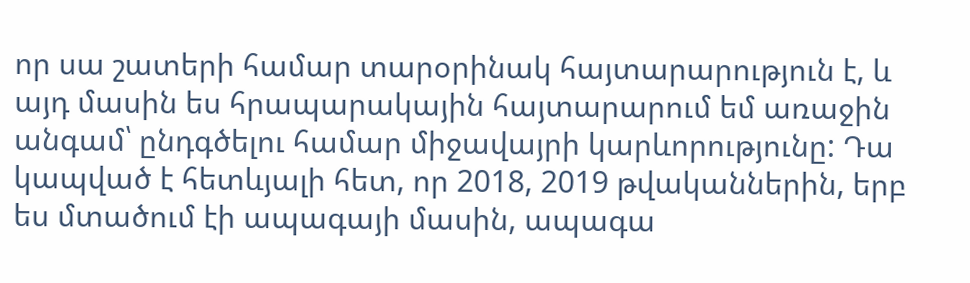որ սա շատերի համար տարօրինակ հայտարարություն է, և այդ մասին ես հրապարակային հայտարարում եմ առաջին անգամ՝ ընդգծելու համար միջավայրի կարևորությունը: Դա կապված է հետևյալի հետ, որ 2018, 2019 թվականներին, երբ ես մտածում էի ապագայի մասին, ապագա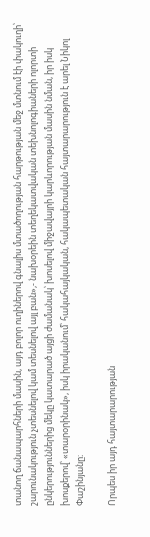տանող ճանապարհների մասին, այդ բոլոր ուղիներով գնալիս մտածողության հարթության մեջ մտնում էի փակուղի՝ շարունակություն չտեսնելով կամ տեսնելով այլ բան»,- նախօրեին տեղեկատվական տեխնոլոգիաների ոլորտի ընկերություններից մեկը կատարած այցի ժամանակ՝ խոսելով միջավայրի կարևորության մասին նման, իր իսկ խոսքերով՝ «տարօրինակ», իսկ իրականում՝ հակահայկական, հակապետական հայտարարություն է արել Նիկոլ Փաշինյանը։

Որպես իր այդ հայտարարության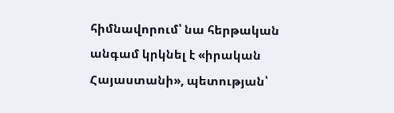հիմնավորում՝ նա հերթական անգամ կրկնել է «իրական Հայաստանի», պետության՝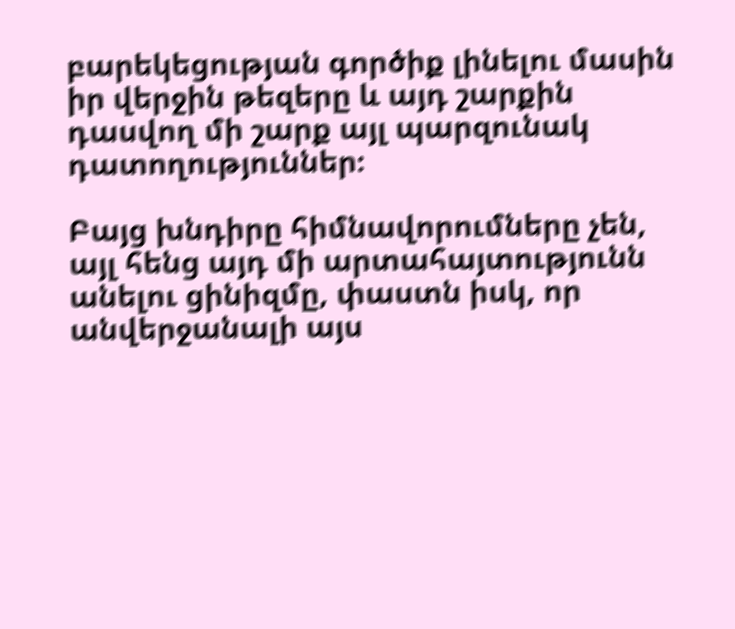բարեկեցության գործիք լինելու մասին իր վերջին թեզերը և այդ շարքին դասվող մի շարք այլ պարզունակ դատողություններ։

Բայց խնդիրը հիմնավորումները չեն, այլ հենց այդ մի արտահայտությունն անելու ցինիզմը, փաստն իսկ, որ անվերջանալի այս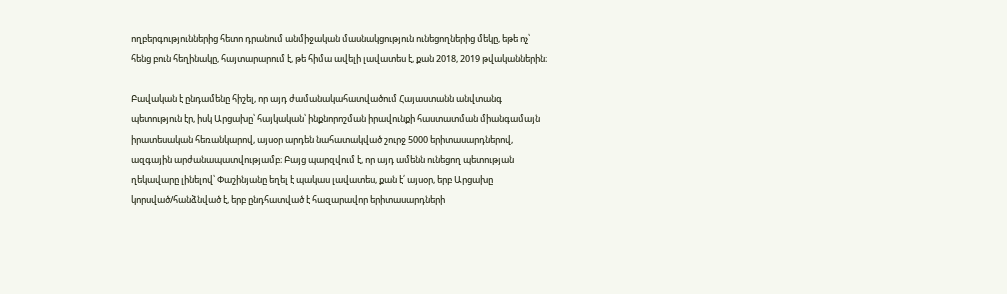ողբերգություններից հետո դրանում անմիջական մասնակցություն ունեցողներից մեկը, եթե ոչ՝ հենց բուն հեղինակը, հայտարարում է, թե հիմա ավելի լավատես է, քան 2018, 2019 թվականներին։

Բավական է ընդամենը հիշել, որ այդ ժամանակահատվածում Հայաստանն անվտանգ պետություն էր, իսկ Արցախը՝ հայկական՝ ինքնորոշման իրավունքի հաստատման միանգամայն իրատեսական հեռանկարով, այսօր արդեն նահատակված շուրջ 5000 երիտասարդներով, ազգային արժանապատվությամբ։ Բայց պարզվում է, որ այդ ամենն ունեցող պետության ղեկավարը լինելով՝ Փաշինյանը եղել է պակաս լավատես, քան է՛ այսօր, երբ Արցախը կորսված/հանձնված է, երբ ընդհատված է հազարավոր երիտասարդների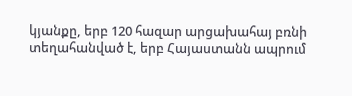կյանքը, երբ 120 հազար արցախահայ բռնի տեղահանված է, երբ Հայաստանն ապրում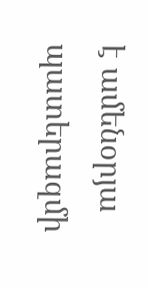է ամենօրյա պատերազմի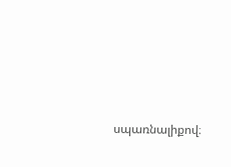սպառնալիքով։